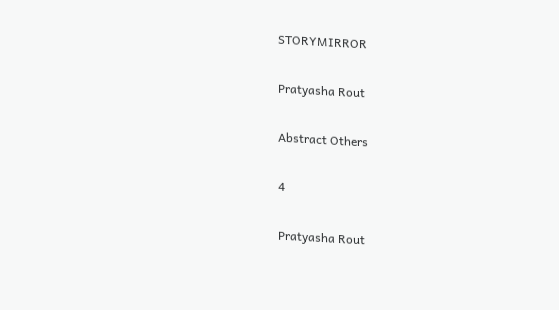STORYMIRROR

Pratyasha Rout

Abstract Others

4

Pratyasha Rout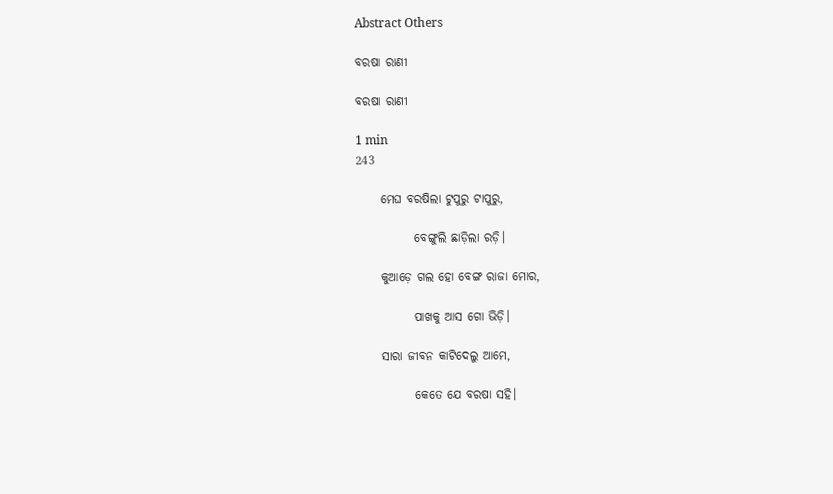Abstract Others

ବରଷା ରାଣୀ

ବରଷା ରାଣୀ

1 min
243

     ମେଘ ବରଷିଲା ଟୁପୁରୁ ଟାପୁରୁ,

            ବେଙ୍ଗୁଲି ଛାଡ଼ିଲା ରଡ଼ି।

     କୁଆଡ଼େ ଗଲ ହୋ ବେଙ୍ଗ ରାଜା ମୋର,

            ପାଖକୁ ଆସ ଗୋ ଭିଡ଼ି।

     ସାରା ଜୀବନ କାଟିଦେଲୁ ଆମେ,

            କେତେ ଯେ ବରଷା ସହି।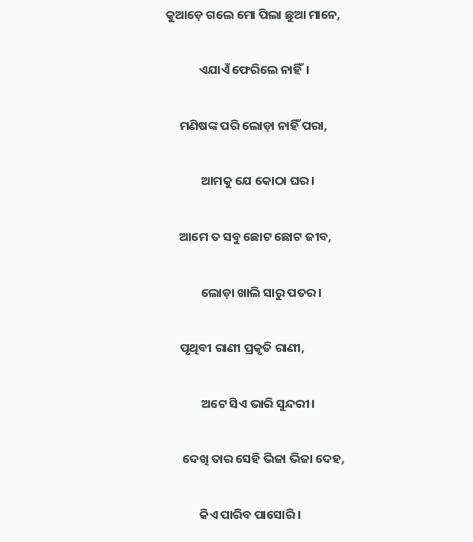କୁଆଡ଼େ ଗଲେ ମୋ ପିଲା ଛୁଆ ମାନେ,

            ଏଯାଏଁ ଫେରିଲେ ନାହିଁ।

     ମଣିଷଙ୍କ ପରି ଲୋଡ଼ା ନାହିଁ ପରା,

             ଆମକୁ ଯେ କୋଠା ଘର।

     ଆମେ ତ ସବୁ ଛୋଟ ଛୋଟ ଜୀବ,

             ଲୋଡ଼ା ଖାଲି ସାରୁ ପତର।

     ପୃଥିବୀ ରାଣୀ ପ୍ରକୃତି ରାଣୀ,

             ଅଟେ ସିଏ ଭାରି ସୁନ୍ଦରୀ।

      ଦେଖି ତାର ସେହି ଭିଜା ଭିଜା ଦେହ,

            କିଏ ପାରିବ ପାସୋରି।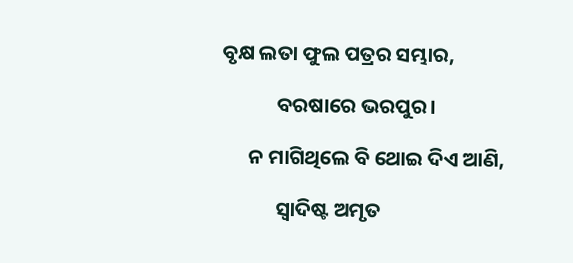ବୃକ୍ଷ ଲତା ଫୁଲ ପତ୍ରର ସମ୍ଭାର,

            ବରଷାରେ ଭରପୁର।

      ନ ମାଗିଥିଲେ ବି ଥୋଇ ଦିଏ ଆଣି,

            ସ୍ୱାଦିଷ୍ଟ ଅମୃତ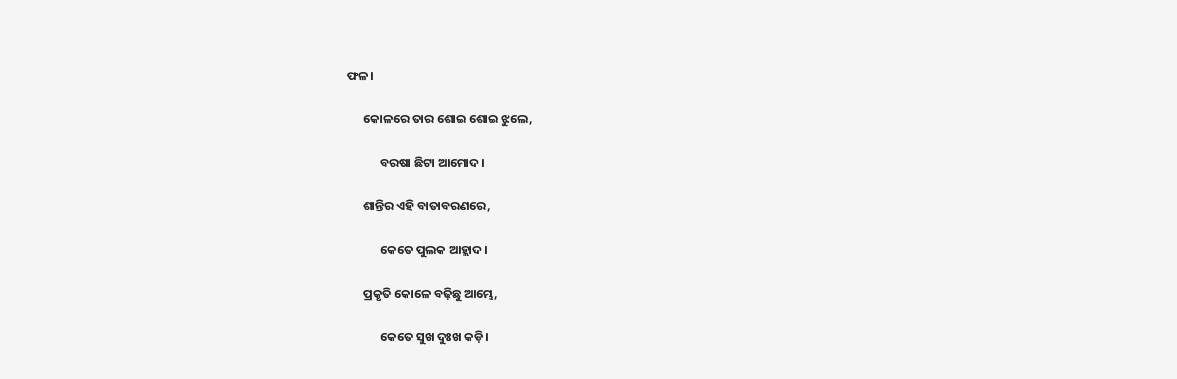ଫଳ।

      କୋଳରେ ତାର ଶୋଇ ଶୋଇ ଝୁଲେ,

            ବରଷା ଛିଟା ଆମୋଦ।

      ଶାନ୍ତିର ଏହି ବାତାବରଣରେ,

            କେତେ ପୁଲକ ଆହ୍ଲାଦ।

      ପ୍ରକୃତି କୋଳେ ବଢ଼ିଛୁ ଆମ୍ଭେ,

            କେତେ ସୁଖ ଦୁଃଖ କଡ଼ି।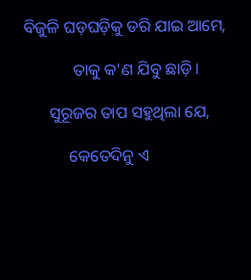ବିଜୁଳି ଘଡ଼ଘଡ଼ିକୁ ଡରି ଯାଇ ଆମେ,

            ତାକୁ କ'ଣ ଯିବୁ ଛାଡ଼ି।

      ସୁରୂଜର ତାପ ସହୁଥିଲା ଯେ,

           କେତେଦିନୁ ଏ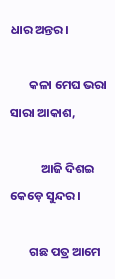ଧାର ଅନ୍ତର।

       କଳା ମେଘ ଭରା ସାରା ଆକାଶ,

           ଆଜି ଦିଶଇ କେଡ଼େ ସୁନ୍ଦର।

       ଗଛ ପତ୍ର ଆମେ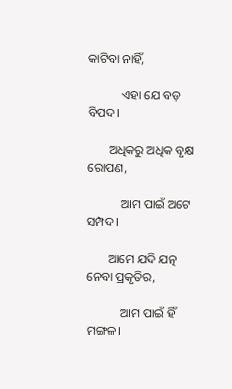କାଟିବା ନାହିଁ,

           ଏହା ଯେ ବଡ଼ ବିପଦ।

       ଅଧିକରୁ ଅଧିକ ବୃକ୍ଷ ରୋପଣ,

           ଆମ ପାଇଁ ଅଟେ ସମ୍ପଦ।

       ଆମେ ଯଦି ଯତ୍ନ ନେବା ପ୍ରକୃତିର,

           ଆମ ପାଇଁ ହିଁ ମଙ୍ଗଳ।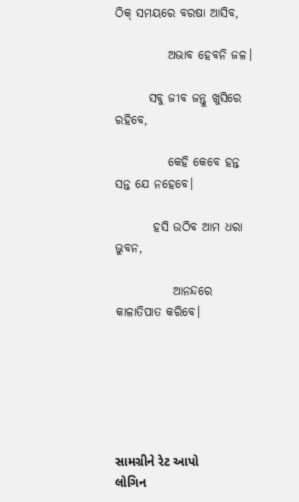ଠିକ୍ ସମୟରେ ବରଷା ଆସିବ,

           ଅଭାବ ହେବନି ଜଳ।

       ସବୁ ଜୀବ ଜନ୍ତୁ ଖୁସିରେ ରହିବେ,

           କେହି କେବେ ହନ୍ତ ସନ୍ତ ଯେ ନହେବେ।

        ହସି ଉଠିବ ଆମ ଧରା ଭୁବନ,

            ଆନନ୍ଦରେ କାଳାତିପାତ କରିବେ।






સામગ્રીને રેટ આપો
લોગિન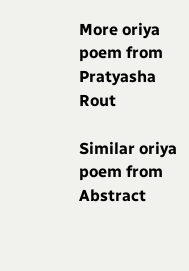More oriya poem from Pratyasha Rout

Similar oriya poem from Abstract